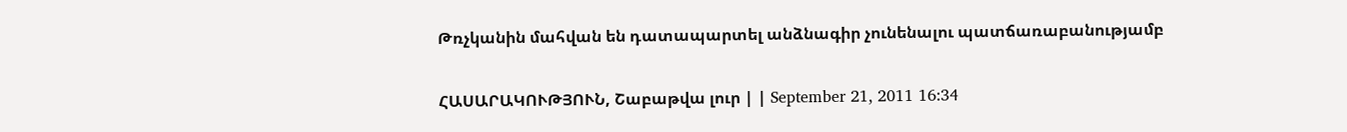Թռչկանին մահվան են դատապարտել անձնագիր չունենալու պատճառաբանությամբ

ՀԱՍԱՐԱԿՈՒԹՅՈՒՆ, Շաբաթվա լուր | | September 21, 2011 16:34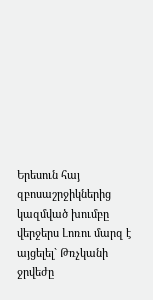Երեսուն հայ զբոսաշրջիկներից կազմված խումբը վերջերս Լոռու մարզ է այցելել` Թռչկանի ջրվեժը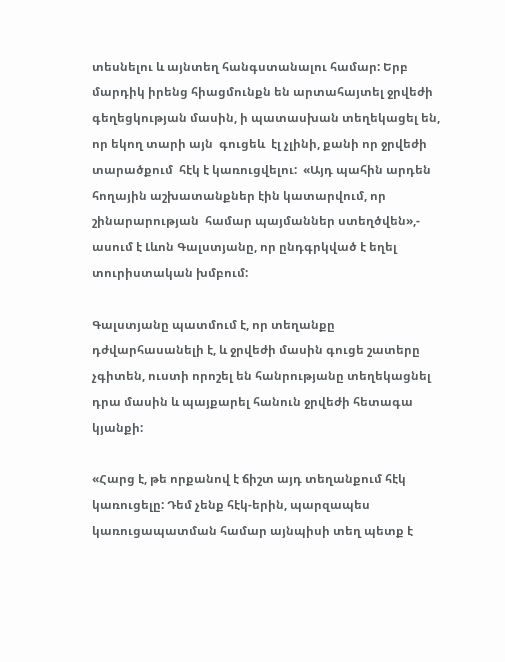տեսնելու և այնտեղ հանգստանալու համար: Երբ մարդիկ իրենց հիացմունքն են արտահայտել ջրվեժի գեղեցկության մասին, ի պատասխան տեղեկացել են, որ եկող տարի այն  գուցեև  էլ չլինի, քանի որ ջրվեժի տարածքում  հէկ է կառուցվելու:  «Այդ պահին արդեն հողային աշխատանքներ էին կատարվում, որ շինարարության  համար պայմաններ ստեղծվեն»,- ասում է Լևոն Գալստյանը, որ ընդգրկված է եղել տուրիստական խմբում:

Գալստյանը պատմում է, որ տեղանքը դժվարհասանելի է, և ջրվեժի մասին գուցե շատերը չգիտեն, ուստի որոշել են հանրությանը տեղեկացնել դրա մասին և պայքարել հանուն ջրվեժի հետագա կյանքի:

«Հարց է, թե որքանով է ճիշտ այդ տեղանքում հէկ կառուցելը: Դեմ չենք հէկ-երին, պարզապես կառուցապատման համար այնպիսի տեղ պետք է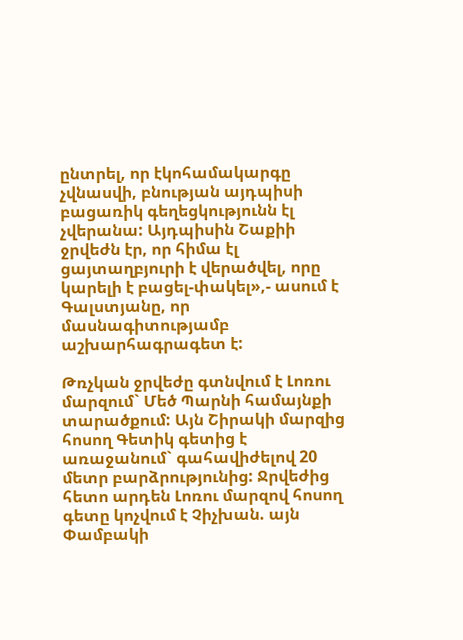ընտրել, որ էկոհամակարգը չվնասվի, բնության այդպիսի բացառիկ գեղեցկությունն էլ չվերանա: Այդպիսին Շաքիի ջրվեժն էր, որ հիմա էլ ցայտաղբյուրի է վերածվել, որը կարելի է բացել-փակել»,- ասում է Գալստյանը, որ մասնագիտությամբ աշխարհագրագետ է:

Թռչկան ջրվեժը գտնվում է Լոռու մարզում` Մեծ Պարնի համայնքի տարածքում: Այն Շիրակի մարզից հոսող Գետիկ գետից է առաջանում` գահավիժելով 20 մետր բարձրությունից: Ջրվեժից հետո արդեն Լոռու մարզով հոսող գետը կոչվում է Չիչխան. այն Փամբակի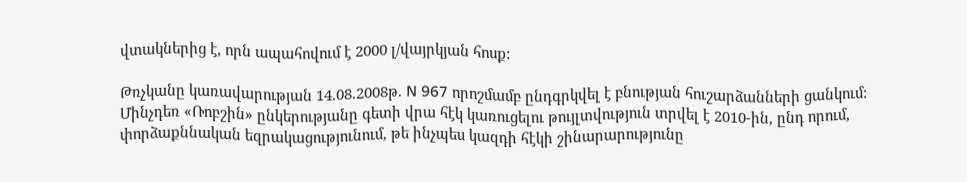վտակներից է, որն ապահովում է 2000 լ/վայրկյան հոսք:

Թռչկանը կառավարության 14.08.2008թ. N 967 որոշմամբ ընդգրկվել է բնության հուշարձանների ցանկում: Մինչդեռ «Ռոբշին» ընկերությանը գետի վրա հէկ կառուցելու թույլտվություն տրվել է 2010-ին, ընդ որում, փորձաքննական եզրակացությունում, թե ինչպես կազդի հէկի շինարարությունը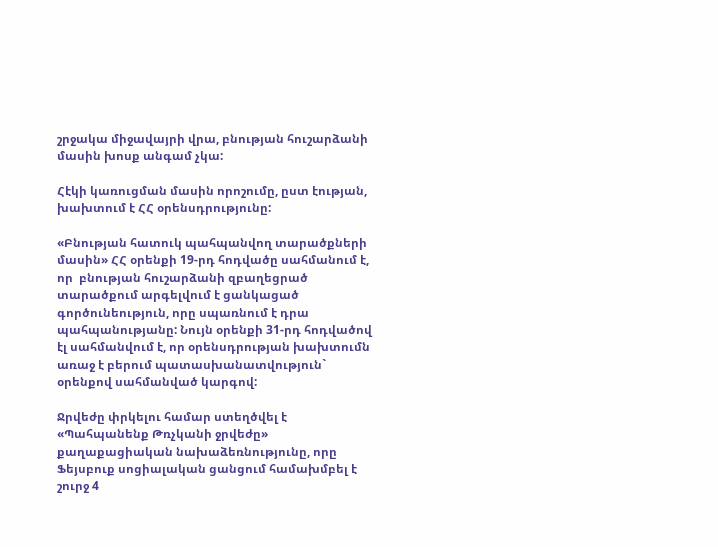շրջակա միջավայրի վրա, բնության հուշարձանի մասին խոսք անգամ չկա:

Հէկի կառուցման մասին որոշումը, ըստ էության, խախտում է ՀՀ օրենսդրությունը:

«Բնության հատուկ պահպանվող տարածքների մասին» ՀՀ օրենքի 19-րդ հոդվածը սահմանում է, որ  բնության հուշարձանի զբաղեցրած տարածքում արգելվում է ցանկացած գործունեություն, որը սպառնում է դրա պահպանությանը: Նույն օրենքի 31-րդ հոդվածով էլ սահմանվում է, որ օրենսդրության խախտումն առաջ է բերում պատասխանատվություն` օրենքով սահմանված կարգով:

Ջրվեժը փրկելու համար ստեղծվել է «Պահպանենք Թռչկանի ջրվեժը» քաղաքացիական նախաձեռնությունը, որը Ֆեյսբուք սոցիալական ցանցում համախմբել է շուրջ 4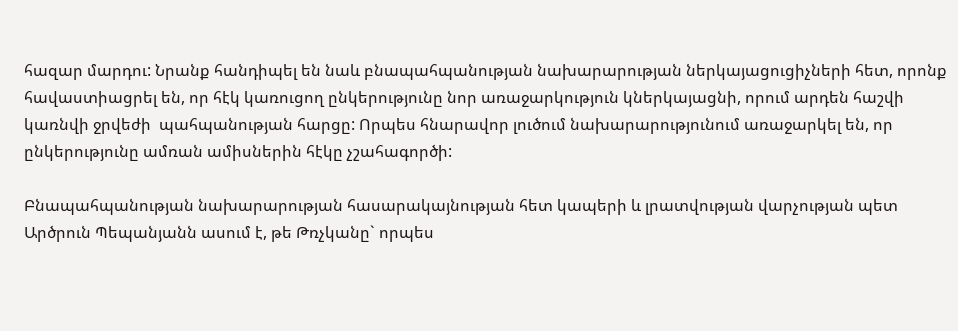հազար մարդու: Նրանք հանդիպել են նաև բնապահպանության նախարարության ներկայացուցիչների հետ, որոնք  հավաստիացրել են, որ հէկ կառուցող ընկերությունը նոր առաջարկություն կներկայացնի, որում արդեն հաշվի կառնվի ջրվեժի  պահպանության հարցը: Որպես հնարավոր լուծում նախարարությունում առաջարկել են, որ ընկերությունը ամռան ամիսներին հէկը չշահագործի:

Բնապահպանության նախարարության հասարակայնության հետ կապերի և լրատվության վարչության պետ Արծրուն Պեպանյանն ասում է, թե Թռչկանը` որպես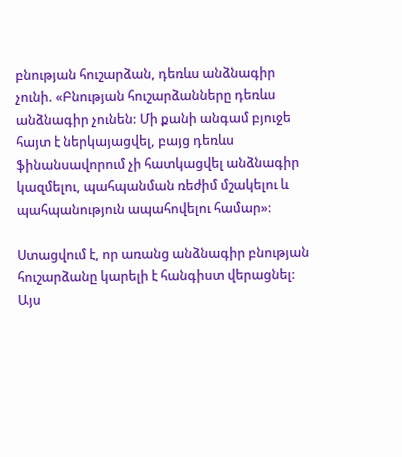բնության հուշարձան, դեռևս անձնագիր չունի. «Բնության հուշարձանները դեռևս անձնագիր չունեն: Մի քանի անգամ բյուջե հայտ է ներկայացվել, բայց դեռևս ֆինանսավորում չի հատկացվել անձնագիր կազմելու, պահպանման ռեժիմ մշակելու և պահպանություն ապահովելու համար»:

Ստացվում է, որ առանց անձնագիր բնության հուշարձանը կարելի է հանգիստ վերացնել: Այս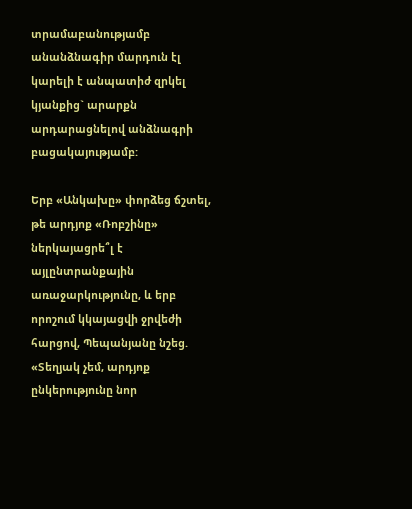տրամաբանությամբ անանձնագիր մարդուն էլ կարելի է անպատիժ զրկել կյանքից` արարքն արդարացնելով անձնագրի բացակայությամբ:

Երբ «Անկախը» փորձեց ճշտել, թե արդյոք «Ռոբշինը» ներկայացրե՞լ է այլընտրանքային առաջարկությունը, և երբ որոշում կկայացվի ջրվեժի հարցով, Պեպանյանը նշեց. «Տեղյակ չեմ, արդյոք ընկերությունը նոր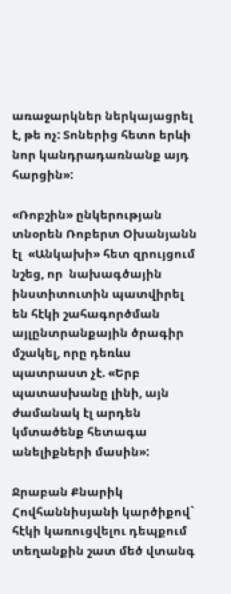առաջարկներ ներկայացրել է, թե ոչ: Տոներից հետո երևի նոր կանդրադառնանք այդ հարցին»:

«Ռոբշին» ընկերության տնօրեն Ռոբերտ Օխանյանն էլ  «Անկախի» հետ զրույցում նշեց, որ  նախագծային ինստիտուտին պատվիրել են հէկի շահագործման այլընտրանքային ծրագիր մշակել, որը դեռևս պատրաստ չէ. «Երբ պատասխանը լինի, այն ժամանակ էլ արդեն կմտածենք հետագա անելիքների մասին»:

Ջրաբան Քնարիկ Հովհաննիսյանի կարծիքով` հէկի կառուցվելու դեպքում տեղանքին շատ մեծ վտանգ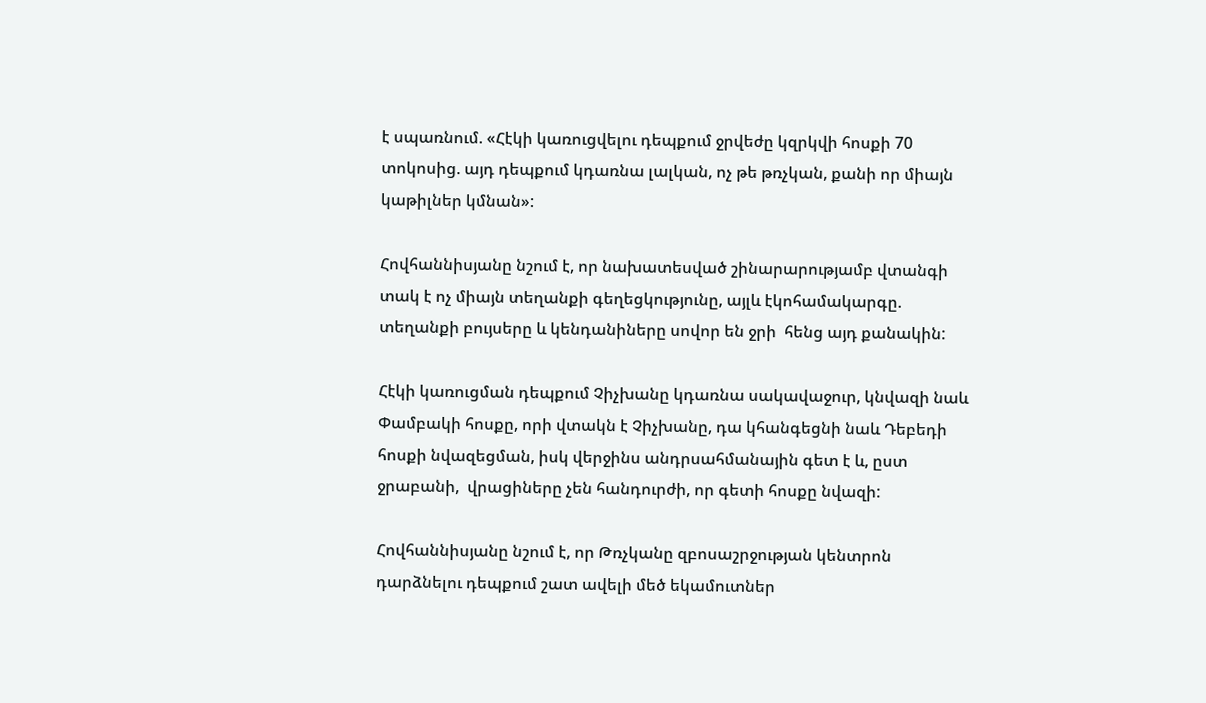է սպառնում. «Հէկի կառուցվելու դեպքում ջրվեժը կզրկվի հոսքի 70 տոկոսից. այդ դեպքում կդառնա լալկան, ոչ թե թռչկան, քանի որ միայն կաթիլներ կմնան»:

Հովհաննիսյանը նշում է, որ նախատեսված շինարարությամբ վտանգի տակ է ոչ միայն տեղանքի գեղեցկությունը, այլև էկոհամակարգը. տեղանքի բույսերը և կենդանիները սովոր են ջրի  հենց այդ քանակին:

Հէկի կառուցման դեպքում Չիչխանը կդառնա սակավաջուր, կնվազի նաև Փամբակի հոսքը, որի վտակն է Չիչխանը, դա կհանգեցնի նաև Դեբեդի հոսքի նվազեցման, իսկ վերջինս անդրսահմանային գետ է և, ըստ ջրաբանի,  վրացիները չեն հանդուրժի, որ գետի հոսքը նվազի:

Հովհաննիսյանը նշում է, որ Թռչկանը զբոսաշրջության կենտրոն դարձնելու դեպքում շատ ավելի մեծ եկամուտներ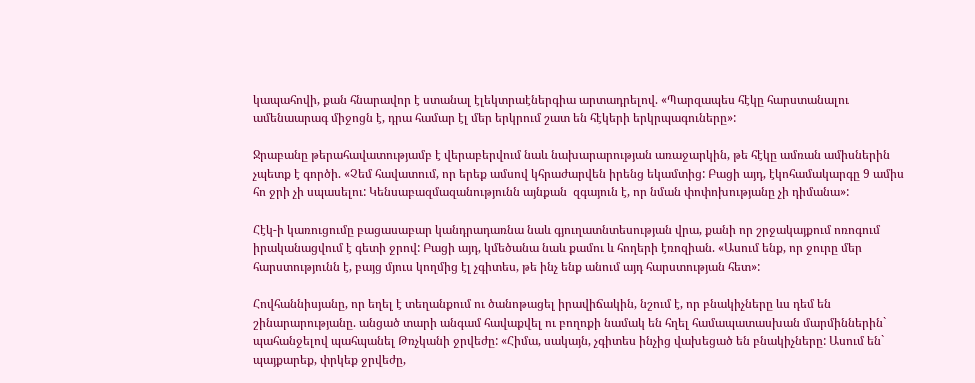կապահովի, քան հնարավոր է ստանալ էլեկտրաէներգիա արտադրելով. «Պարզապես հէկը հարստանալու ամենաարագ միջոցն է, դրա համար էլ մեր երկրում շատ են հէկերի երկրպագուները»:

Ջրաբանը թերահավատությամբ է վերաբերվում նաև նախարարության առաջարկին, թե հէկը ամռան ամիսներին չպետք է գործի. «Չեմ հավատում, որ երեք ամսով կհրաժարվեն իրենց եկամտից: Բացի այդ, էկոհամակարգը 9 ամիս հո ջրի չի սպասելու: Կենսաբազմազանությունն այնքան  զգայուն է, որ նման փոփոխությանը չի դիմանա»:

Հէկ-ի կառուցումը բացասաբար կանդրադառնա նաև գյուղատնտեսության վրա, քանի որ շրջակայքում ոռոգում իրականացվում է գետի ջրով: Բացի այդ, կմեծանա նաև քամու և հողերի էռոզիան. «Ասում ենք, որ ջուրը մեր հարստությունն է, բայց մյուս կողմից էլ չգիտես, թե ինչ ենք անում այդ հարստության հետ»:

Հովհաննիսյանը, որ եղել է տեղանքում ու ծանոթացել իրավիճակին, նշում է, որ բնակիչները ևս դեմ են շինարարությանը. անցած տարի անգամ հավաքվել ու բողոքի նամակ են հղել համապատասխան մարմիններին` պահանջելով պահպանել Թռչկանի ջրվեժը: «Հիմա, սակայն, չգիտես ինչից վախեցած են բնակիչները: Ասում են` պայքարեք, փրկեք ջրվեժը,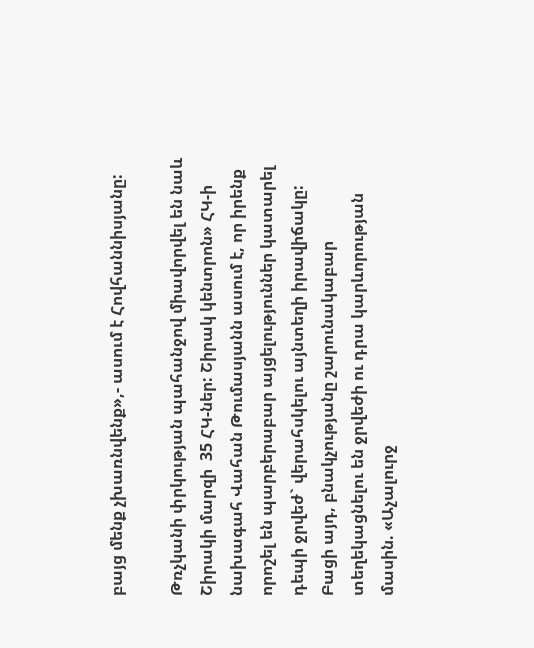բայց մենք չխառնվենք»,- ասում է Հովհաննիսյանը:

Թռչկանի փրկության պահանջով միավորվել են նաև Շիրակի մարզի  35 ՀԿ-ներ: Շիրակ կենտրոն» ՀԿ-ի նախագահ Վահան Թումասյանն ասում է, որ իրենք որոշել են պարբերաբար այցելություններ կատարել դեպի ջրվեժ` վերահսկելու այնտեղի իրավիճակը: Բացի այդ, բնակչությանը շարունակաբար տեղեկացնելու են ջրվեժի ու դրա կարևորության մասին. «Աչալուրջ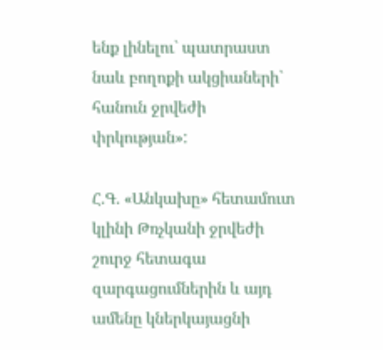ենք լինելու` պատրաստ նաև բողոքի ակցիաների` հանուն ջրվեժի փրկության»:

Հ.Գ. «Անկախը» հետամուտ կլինի Թռչկանի ջրվեժի շուրջ հետագա զարգացումներին և այդ ամենը կներկայացնի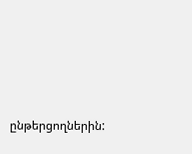ընթերցողներին: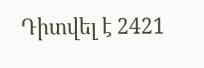Դիտվել է 2421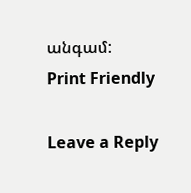անգամ:
Print Friendly

Leave a Reply